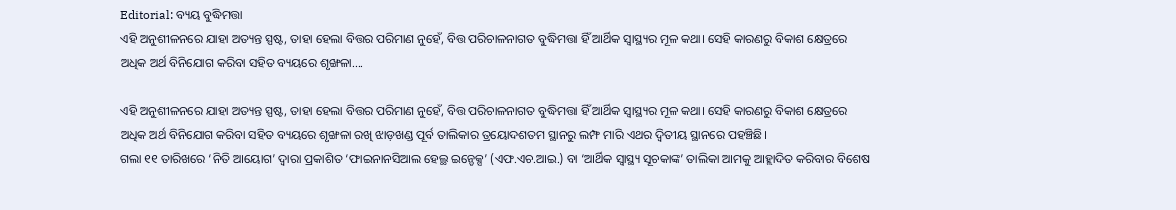Editorial: ବ୍ୟୟ ବୁଦ୍ଧିମତ୍ତା
ଏହି ଅନୁଶୀଳନରେ ଯାହା ଅତ୍ୟନ୍ତ ସ୍ପଷ୍ଟ, ତାହା ହେଲା ବିତ୍ତର ପରିମାଣ ନୁହେଁ, ବିତ୍ତ ପରିଚାଳନାଗତ ବୁଦ୍ଧିମତ୍ତା ହିଁ ଆର୍ଥିକ ସ୍ବାସ୍ଥ୍ୟର ମୂଳ କଥା। ସେହି କାରଣରୁ ବିକାଶ କ୍ଷେତ୍ରରେ ଅଧିକ ଅର୍ଥ ବିନିଯୋଗ କରିବା ସହିତ ବ୍ୟୟରେ ଶୃଙ୍ଖଳା....

ଏହି ଅନୁଶୀଳନରେ ଯାହା ଅତ୍ୟନ୍ତ ସ୍ପଷ୍ଟ, ତାହା ହେଲା ବିତ୍ତର ପରିମାଣ ନୁହେଁ, ବିତ୍ତ ପରିଚାଳନାଗତ ବୁଦ୍ଧିମତ୍ତା ହିଁ ଆର୍ଥିକ ସ୍ବାସ୍ଥ୍ୟର ମୂଳ କଥା। ସେହି କାରଣରୁ ବିକାଶ କ୍ଷେତ୍ରରେ ଅଧିକ ଅର୍ଥ ବିନିଯୋଗ କରିବା ସହିତ ବ୍ୟୟରେ ଶୃଙ୍ଖଳା ରଖି ଝାଡ଼ଖଣ୍ଡ ପୂର୍ବ ତାଲିକାର ତ୍ରୟୋଦଶତମ ସ୍ଥାନରୁ ଲମ୍ଫ ମାରି ଏଥର ଦ୍ବିତୀୟ ସ୍ଥାନରେ ପହଞ୍ଚିଛି।
ଗଲା ୧୧ ତାରିଖରେ ‘ନିତି ଆୟୋଗ’ ଦ୍ବାରା ପ୍ରକାଶିତ ‘ଫାଇନାନସିଆଲ ହେଲ୍ଥ ଇନ୍ଡେକ୍ସ’ (ଏଫ.ଏଚ.ଆଇ.) ବା ‘ଆର୍ଥିକ ସ୍ବାସ୍ଥ୍ୟ ସୂଚକାଙ୍କ’ ତାଲିକା ଆମକୁ ଆହ୍ଲାଦିତ କରିବାର ବିଶେଷ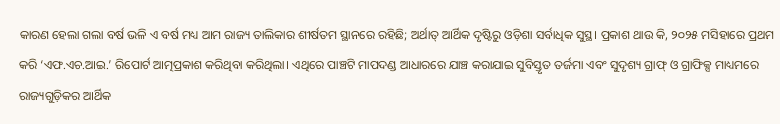କାରଣ ହେଲା ଗଲା ବର୍ଷ ଭଳି ଏ ବର୍ଷ ମଧ୍ୟ ଆମ ରାଜ୍ୟ ତାଲିକାର ଶୀର୍ଷତମ ସ୍ଥାନରେ ରହିଛି; ଅର୍ଥାତ୍ ଆର୍ଥିକ ଦୃଷ୍ଟିରୁ ଓଡ଼ିଶା ସର୍ବାଧିକ ସୁସ୍ଥ। ପ୍ରକାଶ ଥାଉ କି, ୨୦୨୫ ମସିହାରେ ପ୍ରଥମ କରି ‘ଏଫ.ଏଚ.ଆଇ.’ ରିପୋର୍ଟ ଆତ୍ମପ୍ରକାଶ କରିଥିବା କରିଥିଲା। ଏଥିରେ ପାଞ୍ଚଟି ମାପଦଣ୍ଡ ଆଧାରରେ ଯାଞ୍ଚ କରାଯାଇ ସୁବିସ୍ତୃତ ତର୍ଜମା ଏବଂ ସୁଦୃଶ୍ୟ ଗ୍ରାଫ୍ ଓ ଗ୍ରାଫିକ୍ସ ମାଧ୍ୟମରେ ରାଜ୍ୟଗୁଡ଼ିକର ଆର୍ଥିକ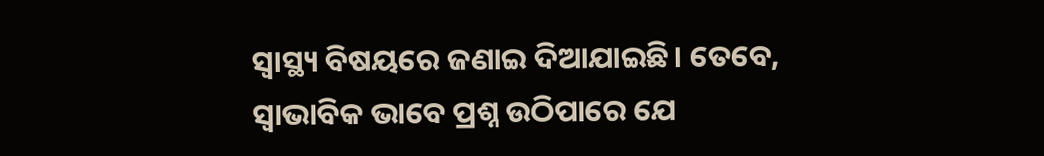ସ୍ବାସ୍ଥ୍ୟ ବିଷୟରେ ଜଣାଇ ଦିଆଯାଇଛି। ତେବେ, ସ୍ବାଭାବିକ ଭାବେ ପ୍ରଶ୍ନ ଉଠିପାରେ ଯେ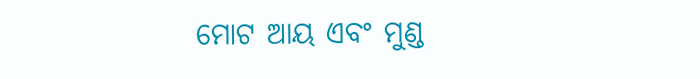ମୋଟ ଆୟ ଏବଂ ମୁଣ୍ଡ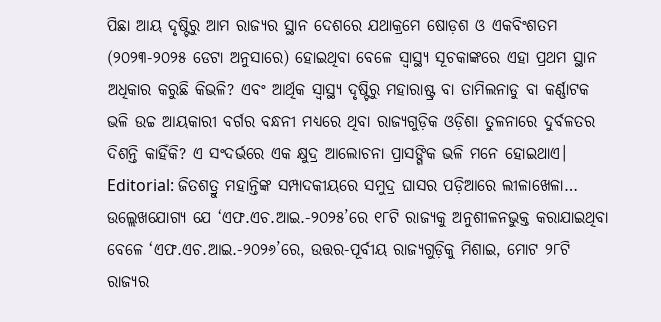ପିଛା ଆୟ ଦୃଷ୍ଟିରୁ ଆମ ରାଜ୍ୟର ସ୍ଥାନ ଦେଶରେ ଯଥାକ୍ରମେ ଷୋଡ଼ଶ ଓ ଏକବିଂଶତମ (୨୦୨୩-୨୦୨୫ ଡେଟା ଅନୁସାରେ) ହୋଇଥିବା ବେଳେ ସ୍ବାସ୍ଥ୍ୟ ସୂଚକାଙ୍କରେ ଏହା ପ୍ରଥମ ସ୍ଥାନ ଅଧିକାର କରୁଛି କିଭଳି? ଏବଂ ଆର୍ଥିକ ସ୍ବାସ୍ଥ୍ୟ ଦୃଷ୍ଟିରୁ ମହାରାଷ୍ଟ୍ର ବା ତାମିଲନାଡୁ ବା କର୍ଣ୍ଣାଟକ ଭଳି ଉଚ୍ଚ ଆୟକାରୀ ବର୍ଗର ବନ୍ଧନୀ ମଧ୍ୟରେ ଥିବା ରାଜ୍ୟଗୁଡ଼ିକ ଓଡ଼ିଶା ତୁଳନାରେ ଦୁର୍ବଳତର ଦିଶନ୍ତି କାହିଁକି? ଏ ସଂଦର୍ଭରେ ଏକ କ୍ଷୁଦ୍ର ଆଲୋଚନା ପ୍ରାସଙ୍ଗିକ ଭଳି ମନେ ହୋଇଥାଏ।
Editorial: ଜିତଶତ୍ରୁ ମହାନ୍ତିଙ୍କ ସମ୍ପାଦକୀୟରେ ସମୁଦ୍ର ଘାସର ପଡ଼ିଆରେ ଲୀଳାଖେଳା…
ଉଲ୍ଲେଖଯୋଗ୍ୟ ଯେ ‘ଏଫ.ଏଚ.ଆଇ.-୨୦୨୫’ରେ ୧୮ଟି ରାଜ୍ୟକୁ ଅନୁଶୀଳନଭୁକ୍ତ କରାଯାଇଥିବା ବେଳେ ‘ଏଫ.ଏଚ.ଆଇ.-୨୦୨୬’ରେ, ଉତ୍ତର-ପୂର୍ବୀୟ ରାଜ୍ୟଗୁଡ଼ିକୁ ମିଶାଇ, ମୋଟ ୨୮ଟି ରାଜ୍ୟର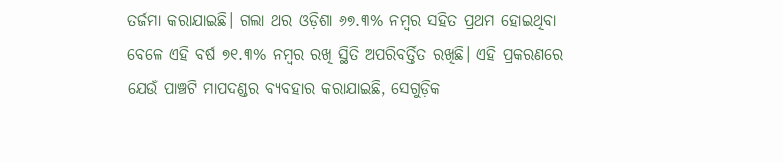ତର୍ଜମା କରାଯାଇଛି। ଗଲା ଥର ଓଡ଼ିଶା ୬୭.୩% ନମ୍ବର ସହିତ ପ୍ରଥମ ହୋଇଥିବା ବେଳେ ଏହି ବର୍ଷ ୭୧.୩% ନମ୍ବର ରଖି ସ୍ଥିତି ଅପରିବର୍ତ୍ତିତ ରଖିଛି। ଏହି ପ୍ରକରଣରେ ଯେଉଁ ପାଞ୍ଚଟି ମାପଦଣ୍ଡର ବ୍ୟବହାର କରାଯାଇଛି, ସେଗୁଡ଼ିକ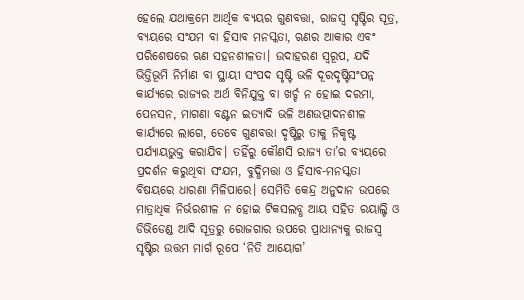ହେଲେ ଯଥାକ୍ରମେ ଆର୍ଥିକ ବ୍ୟୟର ଗୁଣବତ୍ତା, ରାଜସ୍ବ ସୃଷ୍ଟିର ସୂତ୍ର, ବ୍ୟୟରେ ସଂଯମ ବା ହିସାବ ମନସ୍କତା, ଋଣର ଆକାର ଏବଂ ପରିଶେଷରେ ଋଣ ସହନଶୀଳତା। ଉଦାହରଣ ସ୍ବରୂପ, ଯଦି ଭିତ୍ତିଭୂମି ନିର୍ମାଣ ବା ସ୍ଥାୟୀ ସଂପଦ ସୃଷ୍ଟି ଭଳି ଦୂରଦୃଷ୍ଟିସଂପନ୍ନ କାର୍ଯ୍ୟରେ ରାଜ୍ୟର ଅର୍ଥ ବିନିଯୁକ୍ତ ବା ଖର୍ଚ୍ଚ ନ ହୋଇ ଦରମା, ପେନସନ, ମାଗଣା ବଣ୍ଟନ ଇତ୍ୟାଦି ଭଳି ଅଣଉତ୍ପାଦନଶୀଳ କାର୍ଯ୍ୟରେ ଲାଗେ, ତେବେ ଗୁଣବତ୍ତା ଦୃଷ୍ଟିରୁ ତାକୁ ନିକୃଷ୍ଟ ପର୍ଯ୍ୟାୟଭୁକ୍ତ କରାଯିବ। ତହିଁରୁ କୌଣସି ରାଜ୍ୟ ତା’ର ବ୍ୟୟରେ ପ୍ରଦର୍ଶନ କରୁଥିବା ସଂଯମ, ବୁଦ୍ଧିମତ୍ତା ଓ ହିସାବ-ମନସ୍କତା ବିଷୟରେ ଧାରଣା ମିଳିପାରେ। ସେମିତି କେନ୍ଦ୍ର ଅନୁଦାନ ଉପରେ ମାତ୍ରାଧିକ ନିର୍ଭରଶୀଳ ନ ହୋଇ ଟିକସଲବ୍ଧ ଆୟ ସହିତ ରୟାଲ୍ଟି ଓ ଡିଭିଡେଣ୍ଡ ଆଦି ସୂତ୍ରରୁ ରୋଜଗାର ଉପରେ ପ୍ରାଧାନ୍ୟକୁ ରାଜସ୍ବ ସୃଷ୍ଟିର ଉତ୍ତମ ମାର୍ଗ ରୂପେ ‘ନିତି ଆୟୋଗ’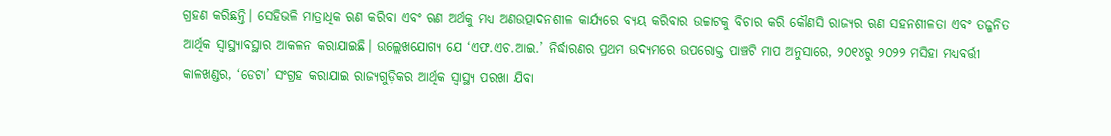ଗ୍ରହଣ କରିଛନ୍ତି। ସେହିଭଳି ମାତ୍ରାଧିକ ଋଣ କରିବା ଏବଂ ଋଣ ଅର୍ଥକୁ ମଧ୍ୟ ଅଣଉତ୍ପାଦନଶୀଳ କାର୍ଯ୍ୟରେ ବ୍ୟୟ କରିବାର ଉଚ୍ଚାଟକୁ ବିଚାର କରି କୌଣସି ରାଜ୍ୟର ଋଣ ସହନଶୀଳତା ଏବଂ ତଜ୍ଜନିତ ଆର୍ଥିକ ସ୍ବାସ୍ଥ୍ୟାବସ୍ଥାର ଆକଳନ କରାଯାଇଛି। ଉଲ୍ଲେଖଯୋଗ୍ୟ ଯେ ‘ଏଫ.ଏଚ.ଆଇ.’ ନିର୍ଦ୍ଧାରଣର ପ୍ରଥମ ଉଦ୍ୟମରେ ଉପରୋକ୍ତ ପାଞ୍ଚଟି ମାପ ଅନୁସାରେ, ୨୦୧୪ରୁ ୨୦୨୨ ମସିହା ମଧ୍ୟବର୍ତ୍ତୀ କାଳଖଣ୍ଡର, ‘ଡେଟା’ ସଂଗ୍ରହ କରାଯାଇ ରାଜ୍ୟଗୁଡ଼ିକର ଆର୍ଥିକ ସ୍ବାସ୍ଥ୍ୟ ପରଖା ଯିବା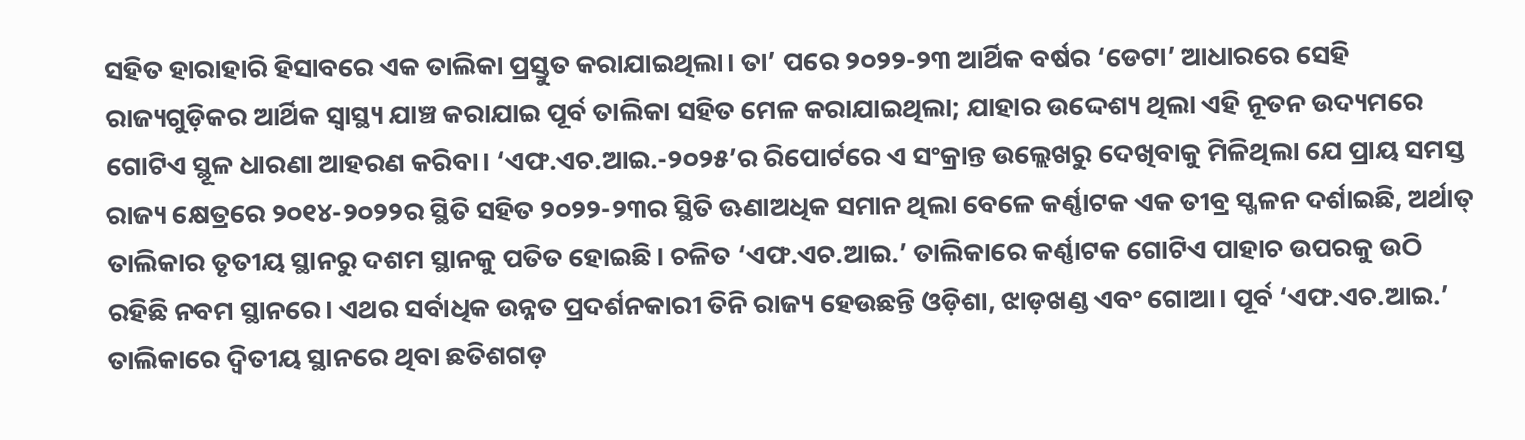ସହିତ ହାରାହାରି ହିସାବରେ ଏକ ତାଲିକା ପ୍ରସ୍ତୁତ କରାଯାଇଥିଲା। ତା’ ପରେ ୨୦୨୨-୨୩ ଆର୍ଥିକ ବର୍ଷର ‘ଡେଟା’ ଆଧାରରେ ସେହି ରାଜ୍ୟଗୁଡ଼ିକର ଆର୍ଥିକ ସ୍ବାସ୍ଥ୍ୟ ଯାଞ୍ଚ କରାଯାଇ ପୂର୍ବ ତାଲିକା ସହିତ ମେଳ କରାଯାଇଥିଲା; ଯାହାର ଉଦ୍ଦେଶ୍ୟ ଥିଲା ଏହି ନୂତନ ଉଦ୍ୟମରେ ଗୋଟିଏ ସ୍ଥୂଳ ଧାରଣା ଆହରଣ କରିବା। ‘ଏଫ.ଏଚ.ଆଇ.-୨୦୨୫’ର ରିପୋର୍ଟରେ ଏ ସଂକ୍ରାନ୍ତ ଉଲ୍ଲେଖରୁ ଦେଖିବାକୁ ମିଳିଥିଲା ଯେ ପ୍ରାୟ ସମସ୍ତ ରାଜ୍ୟ କ୍ଷେତ୍ରରେ ୨୦୧୪-୨୦୨୨ର ସ୍ଥିତି ସହିତ ୨୦୨୨-୨୩ର ସ୍ଥିତି ଊଣାଅଧିକ ସମାନ ଥିଲା ବେଳେ କର୍ଣ୍ଣାଟକ ଏକ ତୀବ୍ର ସ୍ଖଳନ ଦର୍ଶାଇଛି, ଅର୍ଥାତ୍ ତାଲିକାର ତୃତୀୟ ସ୍ଥାନରୁ ଦଶମ ସ୍ଥାନକୁ ପତିତ ହୋଇଛି। ଚଳିତ ‘ଏଫ.ଏଚ.ଆଇ.’ ତାଲିକାରେ କର୍ଣ୍ଣାଟକ ଗୋଟିଏ ପାହାଚ ଉପରକୁ ଉଠି ରହିଛି ନବମ ସ୍ଥାନରେ। ଏଥର ସର୍ବାଧିକ ଉନ୍ନତ ପ୍ରଦର୍ଶନକାରୀ ତିନି ରାଜ୍ୟ ହେଉଛନ୍ତି ଓଡ଼ିଶା, ଝାଡ଼ଖଣ୍ଡ ଏବଂ ଗୋଆ। ପୂର୍ବ ‘ଏଫ.ଏଚ.ଆଇ.’ ତାଲିକାରେ ଦ୍ବିତୀୟ ସ୍ଥାନରେ ଥିବା ଛତିଶଗଡ଼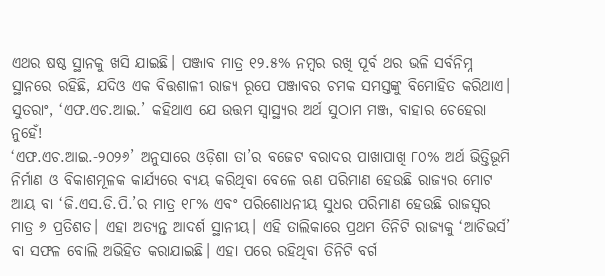ଏଥର ଷଷ୍ଠ ସ୍ଥାନକୁ ଖସି ଯାଇଛି। ପଞ୍ଜାବ ମାତ୍ର ୧୨.୫% ନମ୍ବର ରଖି ପୂର୍ବ ଥର ଭଳି ସର୍ବନିମ୍ନ ସ୍ଥାନରେ ରହିଛି, ଯଦିଓ ଏକ ବିତ୍ତଶାଳୀ ରାଜ୍ୟ ରୂପେ ପଞ୍ଜାବର ଚମକ ସମସ୍ତଙ୍କୁ ବିମୋହିତ କରିଥାଏ। ସୁତରାଂ, ‘ଏଫ.ଏଚ.ଆଇ.’ କହିଥାଏ ଯେ ଉତ୍ତମ ସ୍ବାସ୍ଥ୍ୟର ଅର୍ଥ ସୁଠାମ ମଞ୍ଜ, ବାହାର ଚେହେରା ନୁହେଁ!
‘ଏଫ.ଏଚ.ଆଇ.-୨୦୨୬’ ଅନୁସାରେ ଓଡ଼ିଶା ତା’ର ବଜେଟ ବରାଦର ପାଖାପାଖି ୮୦% ଅର୍ଥ ଭିତ୍ତିଭୂମି ନିର୍ମାଣ ଓ ବିକାଶମୂଳକ କାର୍ଯ୍ୟରେ ବ୍ୟୟ କରିଥିବା ବେଳେ ଋଣ ପରିମାଣ ହେଉଛି ରାଜ୍ୟର ମୋଟ ଆୟ ବା ‘ଜି.ଏସ.ଡି.ପି.’ର ମାତ୍ର ୧୮% ଏବଂ ପରିଶୋଧନୀୟ ସୁଧର ପରିମାଣ ହେଉଛି ରାଜସ୍ବର ମାତ୍ର ୬ ପ୍ରତିଶତ। ଏହା ଅତ୍ୟନ୍ତ ଆଦର୍ଶ ସ୍ଥାନୀୟ। ଏହି ତାଲିକାରେ ପ୍ରଥମ ତିନିଟି ରାଜ୍ୟକୁ ‘ଆଚିଭର୍ସ’ ବା ସଫଳ ବୋଲି ଅଭିହିତ କରାଯାଇଛି। ଏହା ପରେ ରହିଥିବା ତିନିଟି ବର୍ଗ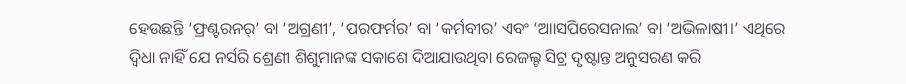ହେଉଛନ୍ତି ‘ଫ୍ରଣ୍ଟରନର୍’ ବା ‘ଅଗ୍ରଣୀ’, ‘ପରଫର୍ମର’ ବା ‘କର୍ମବୀର’ ଏବଂ ‘ଆାସପିରେସନାଲ’ ବା ‘ଅଭିଳାଷୀ।’ ଏଥିରେ ଦ୍ବିଧା ନାହିଁ ଯେ ନର୍ସରି ଶ୍ରେଣୀ ଶିଶୁମାନଙ୍କ ସକାଶେ ଦିଆଯାଉଥିବା ରେଜଲ୍ଟ ସିଟ୍ର ଦୃଷ୍ଟାନ୍ତ ଅନୁସରଣ କରି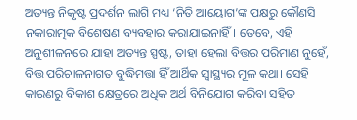ଅତ୍ୟନ୍ତ ନିକୃଷ୍ଟ ପ୍ରଦର୍ଶନ ଲାଗି ମଧ୍ୟ ‘ନିତି ଆୟୋଗ’ଙ୍କ ପକ୍ଷରୁ କୌଣସି ନକାରାତ୍ମକ ବିଶେଷଣ ବ୍ୟବହାର କରାଯାଇନାହିଁ। ତେବେ, ଏହି ଅନୁଶୀଳନରେ ଯାହା ଅତ୍ୟନ୍ତ ସ୍ପଷ୍ଟ, ତାହା ହେଲା ବିତ୍ତର ପରିମାଣ ନୁହେଁ, ବିତ୍ତ ପରିଚାଳନାଗତ ବୁଦ୍ଧିମତ୍ତା ହିଁ ଆର୍ଥିକ ସ୍ବାସ୍ଥ୍ୟର ମୂଳ କଥା। ସେହି କାରଣରୁ ବିକାଶ କ୍ଷେତ୍ରରେ ଅଧିକ ଅର୍ଥ ବିନିଯୋଗ କରିବା ସହିତ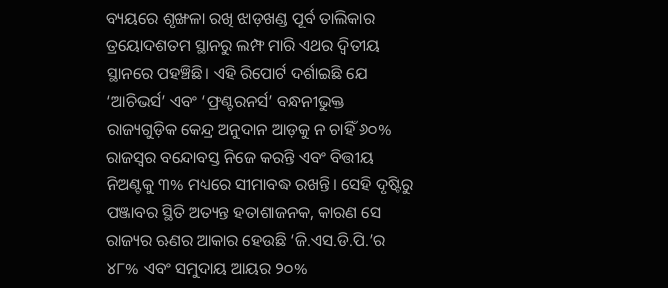ବ୍ୟୟରେ ଶୃଙ୍ଖଳା ରଖି ଝାଡ଼ଖଣ୍ଡ ପୂର୍ବ ତାଲିକାର ତ୍ରୟୋଦଶତମ ସ୍ଥାନରୁ ଲମ୍ଫ ମାରି ଏଥର ଦ୍ବିତୀୟ ସ୍ଥାନରେ ପହଞ୍ଚିଛି। ଏହି ରିପୋର୍ଟ ଦର୍ଶାଇଛି ଯେ ‘ଆଚିଭର୍ସ’ ଏବଂ ‘ଫ୍ରଣ୍ଟରନର୍ସ’ ବନ୍ଧନୀଭୁକ୍ତ ରାଜ୍ୟଗୁଡ଼ିକ କେନ୍ଦ୍ର ଅନୁଦାନ ଆଡ଼କୁ ନ ଚାହିଁ ୬୦% ରାଜସ୍ବର ବନ୍ଦୋବସ୍ତ ନିଜେ କରନ୍ତି ଏବଂ ବିତ୍ତୀୟ ନିଅଣ୍ଟକୁ ୩% ମଧ୍ୟରେ ସୀମାବଦ୍ଧ ରଖନ୍ତି। ସେହି ଦୃଷ୍ଟିରୁ ପଞ୍ଜାବର ସ୍ଥିତି ଅତ୍ୟନ୍ତ ହତାଶାଜନକ, କାରଣ ସେ ରାଜ୍ୟର ଋଣର ଆକାର ହେଉଛି ‘ଜି.ଏସ.ଡି.ପି.’ର ୪୮% ଏବଂ ସମୁଦାୟ ଆୟର ୨୦%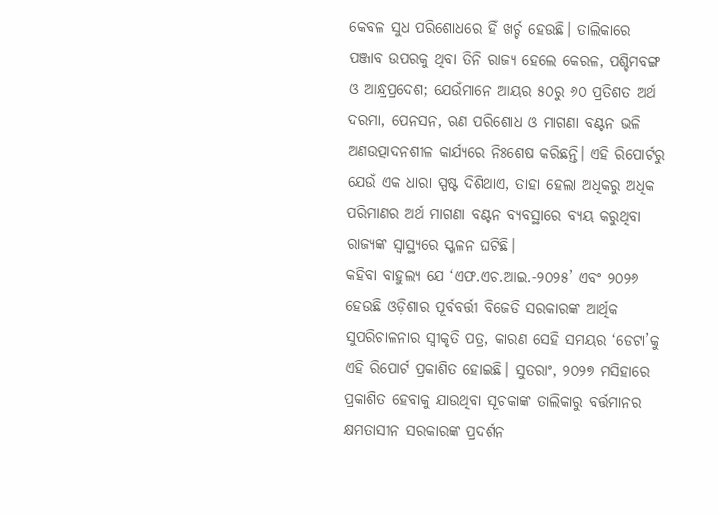କେବଳ ସୁଧ ପରିଶୋଧରେ ହିଁ ଖର୍ଚ୍ଚ ହେଉଛି। ତାଲିକାରେ ପଞ୍ଜାବ ଉପରକୁ ଥିବା ତିନି ରାଜ୍ୟ ହେଲେ କେରଳ, ପଶ୍ଚିମବଙ୍ଗ ଓ ଆନ୍ଧ୍ରପ୍ରଦେଶ; ଯେଉଁମାନେ ଆୟର ୫୦ରୁ ୬୦ ପ୍ରତିଶତ ଅର୍ଥ ଦରମା, ପେନସନ, ଋଣ ପରିଶୋଧ ଓ ମାଗଣା ବଣ୍ଟନ ଭଳି ଅଣଉତ୍ପାଦନଶୀଳ କାର୍ଯ୍ୟରେ ନିଃଶେଷ କରିଛନ୍ତି। ଏହି ରିପୋର୍ଟରୁ ଯେଉଁ ଏକ ଧାରା ସ୍ପଷ୍ଟ ଦିଶିଥାଏ, ତାହା ହେଲା ଅଧିକରୁ ଅଧିକ ପରିମାଣର ଅର୍ଥ ମାଗଣା ବଣ୍ଟନ ବ୍ୟବସ୍ଥାରେ ବ୍ୟୟ କରୁଥିବା ରାଜ୍ୟଙ୍କ ସ୍ବାସ୍ଥ୍ୟରେ ସ୍ଖଳନ ଘଟିଛି।
କହିବା ବାହୁଲ୍ୟ ଯେ ‘ଏଫ.ଏଚ.ଆଇ.-୨୦୨୫’ ଏବଂ ୨୦୨୬ ହେଉଛି ଓଡ଼ିଶାର ପୂର୍ବବର୍ତ୍ତୀ ବିଜେଡି ସରକାରଙ୍କ ଆର୍ଥିକ ସୁପରିଚାଳନାର ସ୍ବୀକୃତି ପତ୍ର, କାରଣ ସେହି ସମୟର ‘ଡେଟା’କୁ ଏହି ରିପୋର୍ଟ ପ୍ରକାଶିତ ହୋଇଛି। ସୁତରାଂ, ୨୦୨୭ ମସିହାରେ ପ୍ରକାଶିତ ହେବାକୁ ଯାଉଥିବା ସୂଚକାଙ୍କ ତାଲିକାରୁ ବର୍ତ୍ତମାନର କ୍ଷମତାସୀନ ସରକାରଙ୍କ ପ୍ରଦର୍ଶନ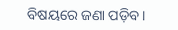ବିଷୟରେ ଜଣା ପଡ଼ିବ।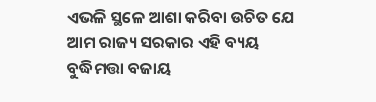ଏଭଳି ସ୍ଥଳେ ଆଶା କରିବା ଉଚିତ ଯେ ଆମ ରାଜ୍ୟ ସରକାର ଏହି ବ୍ୟୟ ବୁଦ୍ଧିମତ୍ତା ବଜାୟ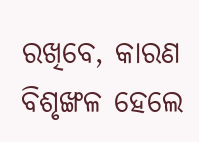ରଖିବେ, କାରଣ ବିଶୃଙ୍ଖଳ ହେଲେ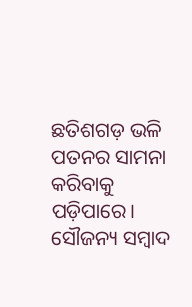ଛତିଶଗଡ଼ ଭଳି ପତନର ସାମନା କରିବାକୁ ପଡ଼ିପାରେ।
ସୌଜନ୍ୟ ସମ୍ବାଦ